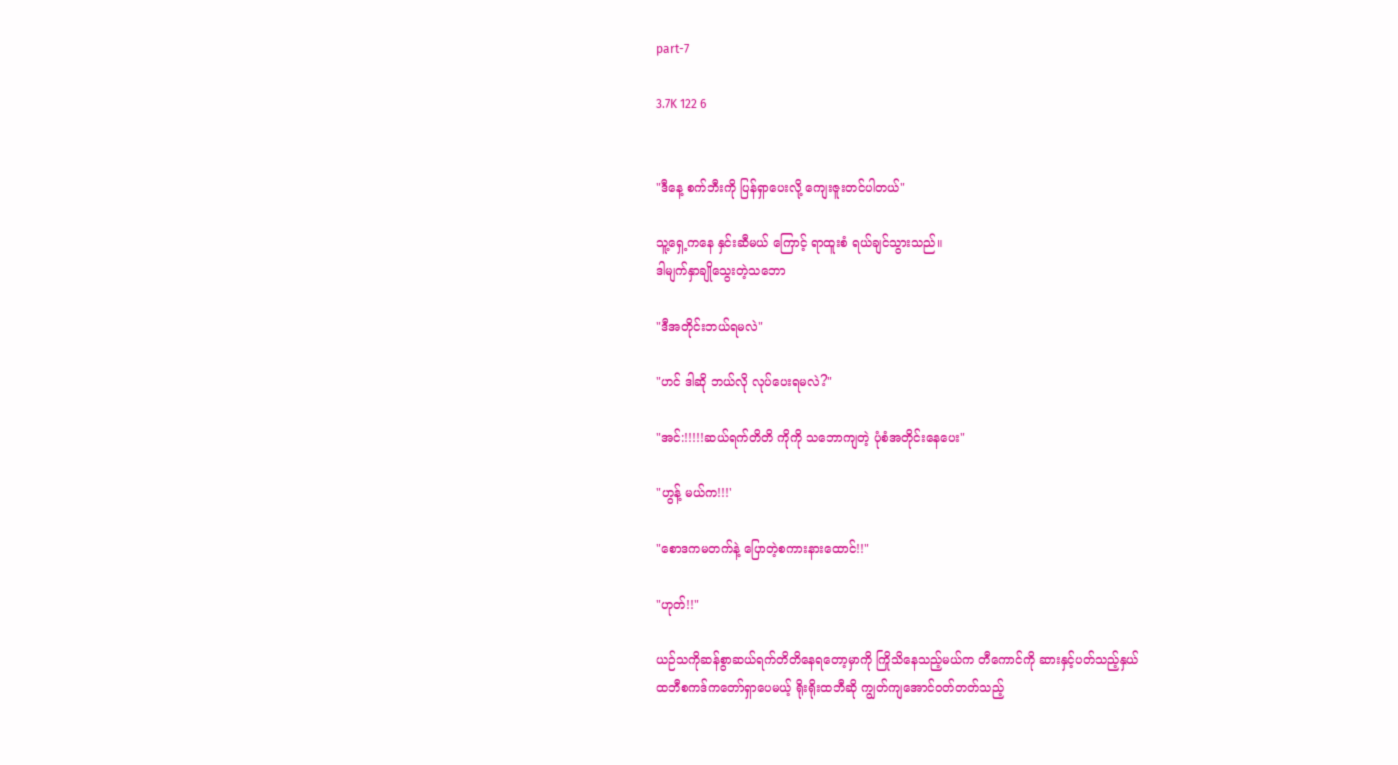part-7

3.7K 122 6


"ဒီနေ့ စက်ဘီးကို ပြန်ရှာပေးလို့ ကျေးဇူးတင်ပါတယ်"

သူ့ရှေ့ကနေ နှင်းဆီမယ် ကြောင့် ရာထူးစံ ရယ်ချင်သွားသည်။
ဒါမျက်နှာချိုသွေးတဲ့သဘော

"ဒီအတိုင်းဘယ်ရမလဲ"

"ဟင် ဒါဆို ဘယ်လို လုပ်ပေးရမလဲ?"

"အင်:!!!!!ဆယ်ရက်တိတိ ကိုကို သဘောကျတဲ့ ပုံစံအတိုင်းနေပေး"

"ဟွန့် မယ်က!!!'

"စောဒကမတက်နဲ့ ပြောတဲ့စကားနားထောင်!!"

"ဟုတ်!!"

ယဉ်သကိုဆန်စွာဆယ်ရက်တိတိနေရတော့မှာကို ကြိုသိနေသည့်မယ်က တီကောင်ကို ဆားနှင့်ပတ်သည့်နှယ်
ထဘီစကဒ်ကတော်ရှာပေမယ့် ရိုးရိုးထဘီဆို ကျွတ်ကျအောင်၀တ်တတ်သည့်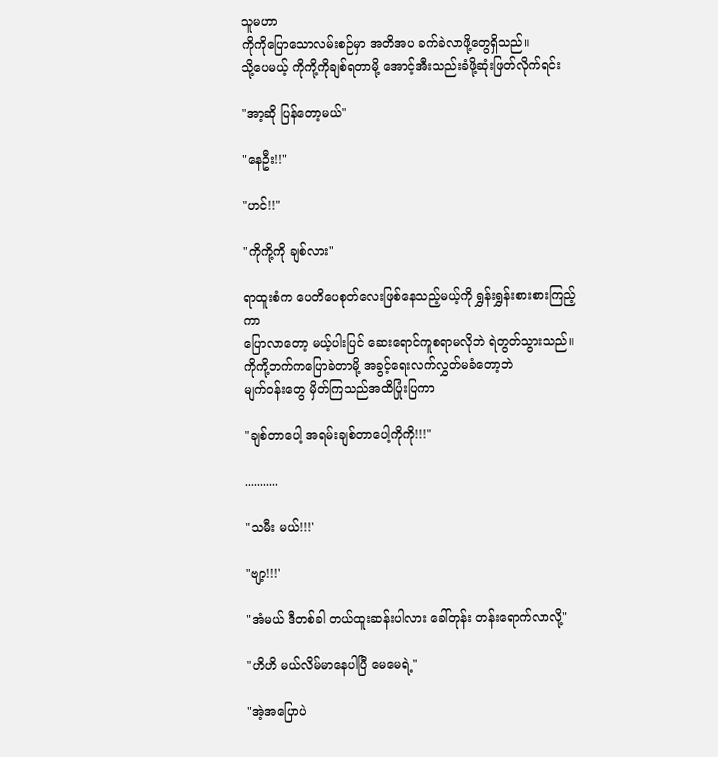သူမဟာ
ကိုကိုပြောသောလမ်းစဉ်မှာ အတိအပ ခက်ခဲလာဖို့တွေရှိသည်။
သို့ပေမယ့် ကိုကို့ကိုချစ်ရတာမို့ အောင့်အီးသည်းခံဖို့ဆုံးဖြတ်လိုက်ရင်း

"အာ့ဆို ပြန်တော့မယ်"

"နေဦး!!"

"ဟင်!!"

"ကိုကို့ကို ချစ်လား"

ရာထူးစံက ပေတိပေစုတ်လေးဖြစ်နေသည့်မယ့်ကို ရွှန်းရွှန်းစားစားကြည့်ကာ
ပြောလာတော့ မယ့်ပါးပြင် ဆေးရောင်ကူစရာမလိုဘဲ ရဲတွတ်သွားသည်။
ကိုကို့ဘက်ကပြောခဲတာမို့ အခွင့်ရေးလက်လွှတ်မခံတော့ဘဲ
မျက်၀န်းတွေ မှိတ်ကြသည်အထိပြုံးပြကာ

"ချစ်တာပေါ့ အရမ်းချစ်တာပေါ့ကိုကို!!!"

...........

"သမီး မယ်!!!'

"ဗျာ့!!!'

"အံမယ် ဒီတစ်ခါ တယ်ထူးဆန်းပါလား ခေါ်တုန်း တန်းရောက်လာလို့"

"ဟိဟိ မယ်လိမ်မာနေပါပြီ မေမေရဲ့"

"အဲ့အပြောပဲ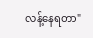လန့်နေရတာ"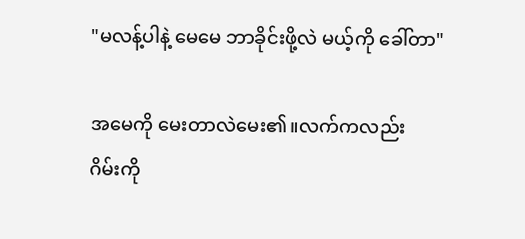"မလန့်ပါနဲ့ မေမေ ဘာခိုင်းဖို့လဲ မယ့်ကို ခေါ်တာ"

အမေကို မေးတာလဲမေး၏။လက်ကလည်း
ဂိမ်းကို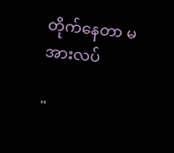တိုက်နေတာ မအားလပ်

"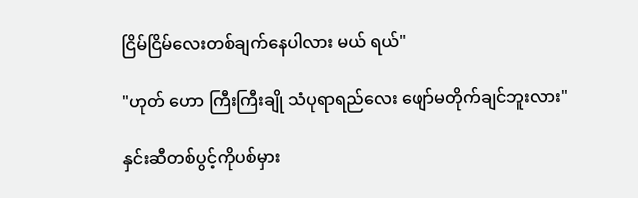ငြိမ်ငြိမ်လေးတစ်ချက်နေပါလား မယ် ရယ်"

"ဟုတ် ဟော ကြီးကြီးချို သံပုရာရည်လေး ဖျော်မတိုက်ချင်ဘူးလား"

နှင်းဆီတစ်ပွင့်ကိုပစ်မှား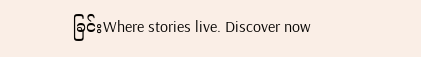ခြင်းWhere stories live. Discover now